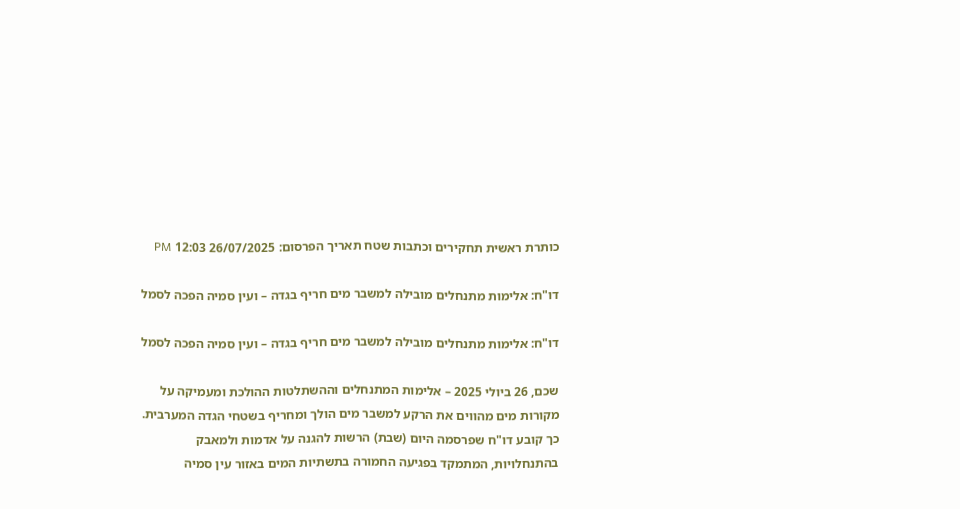כותרת ראשית תחקירים וכתבות שטח תאריך הפרסום: 26/07/2025 12:03 PM

דו"ח: אלימות מתנחלים מובילה למשבר מים חריף בגדה – ועין סמיה הפכה לסמל

דו"ח: אלימות מתנחלים מובילה למשבר מים חריף בגדה – ועין סמיה הפכה לסמל

שכם, 26 ביולי 2025 – אלימות המתנחלים וההשתלטות ההולכת ומעמיקה על מקורות מים מהווים את הרקע למשבר מים הולך ומחריף בשטחי הגדה המערבית. כך קובע דו"ח שפרסמה היום (שבת) הרשות להגנה על אדמות ולמאבק בהתנחלויות, המתמקד בפגיעה החמורה בתשתיות המים באזור עין סמיה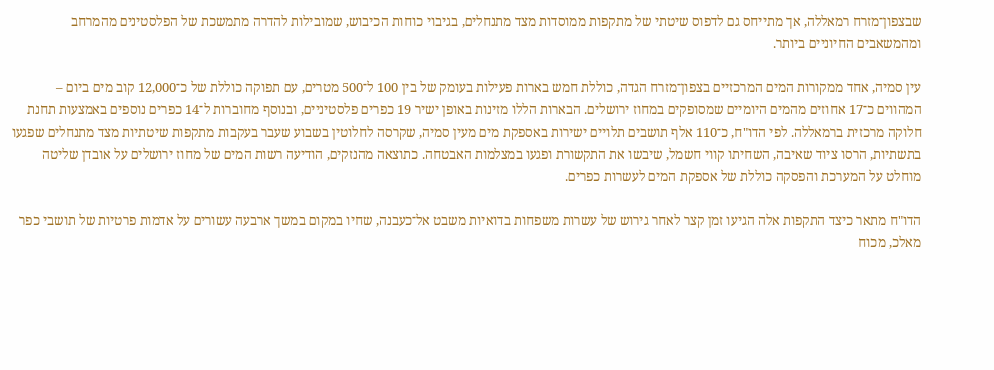שבצפון־מזרח רמאללה, אך מתייחס גם לדפוס שיטתי של מתקפות ממוסדות מצד מתנחלים, בגיבוי כוחות הכיבוש, שמובילות להדרה מתמשכת של הפלסטינים מהמרחב ומהמשאבים החיוניים ביותר.

עין סמיה, אחד ממקורות המים המרכזיים בצפון־מזרח הגדה, כוללת חמש בארות פעילות בעומק של בין 100 ל־500 מטרים, עם תפוקה כוללת של כ־12,000 קוב מים ביום – המהווים כ־17 אחוזים מהמים היומיים שמסופקים במחוז ירושלים. הבארות הללו מזינות באופן ישיר 19 כפרים פלסטיניים, ובנוסף מחוברות ל־14 כפרים נוספים באמצעות תחנת חלוקה מרכזית ברמאללה. לפי הדו"ח, כ־110 אלף תושבים תלויים ישירות באספקת מים מעין סמיה, שקרסה לחלוטין בשבוע שעבר בעקבות מתקפות שיטתיות מצד מתנחלים שפגעו בתשתיות, הרסו ציוד שאיבה, השחיתו קווי חשמל, שיבשו את התקשורת ופגעו במצלמות האבטחה. כתוצאה מהנזקים, הודיעה רשות המים של מחוז ירושלים על אובדן שליטה מוחלט על המערכת והפסקה כוללת של אספקת המים לעשרות כפרים.

הדו"ח מתאר כיצד התקפות אלה הגיעו זמן קצר לאחר גירוש של עשרות משפחות בדואיות משבט אל־כעבנה, שחיו במקום במשך ארבעה עשורים על אדמות פרטיות של תושבי כפר מאלכ, מכוח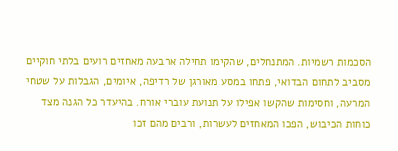הסכמות רשמיות. המתנחלים, שהקימו תחילה ארבעה מאחזים רועים בלתי חוקיים מסביב לתחום הבדואי, פתחו במסע מאורגן של רדיפה, איומים, הגבלות על שטחי המרעה, וחסימות שהקשו אפילו על תנועת עוברי אורח. בהיעדר כל הגנה מצד כוחות הכיבוש, הפכו המאחזים לעשרות, ורבים מהם זכו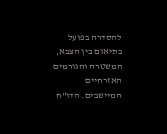להסדרה בפועל בתיאום בין הצבא, המשטרה והגורמים האזרחיים המיישבים. הדו"ח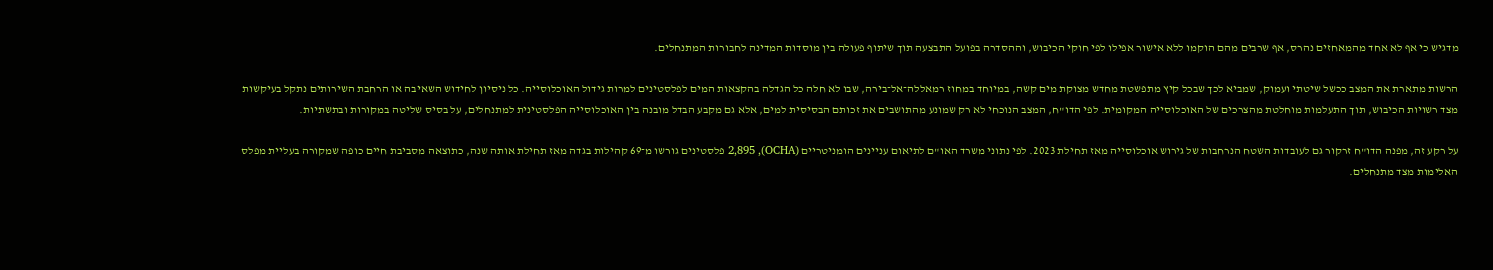מדגיש כי אף לא אחד מהמאחזים נהרס, אף שרבים מהם הוקמו ללא אישור אפילו לפי חוקי הכיבוש, וההסדרה בפועל התבצעה תוך שיתוף פעולה בין מוסדות המדינה לחבורות המתנחלים.

הרשות מתארת את המצב ככשל שיטתי ועמוק, שמביא לכך שבכל קיץ מתפשטת מחדש מצוקת מים קשה, במיוחד במחוז רמאללה־אל־בירה, שבו לא חלה כל הגדלה בהקצאות המים לפלסטינים למרות גידול האוכלוסייה. כל ניסיון לחידוש השאיבה או הרחבת השירותים נתקל בעיקשות מצד רשויות הכיבוש, תוך התעלמות מוחלטת מהצרכים של האוכלוסייה המקומית. לפי הדו"ח, המצב הנוכחי לא רק שמונע מהתושבים את זכותם הבסיסית למים, אלא גם מקבע הבדל מובנה בין האוכלוסייה הפלסטינית למתנחלים, על בסיס שליטה במקורות ובתשתיות.

על רקע זה, מפנה הדו"ח זרקור גם לעובדות השטח הנרחבות של גירוש אוכלוסייה מאז תחילת 2023. לפי נתוני משרד האו"ם לתיאום עניינים הומניטריים (OCHA), 2,895 פלסטינים גורשו מ־69 קהילות בגדה מאז תחילת אותה שנה, כתוצאה מסביבת חיים כופה שמקורה בעליית מפלס האלימות מצד מתנחלים.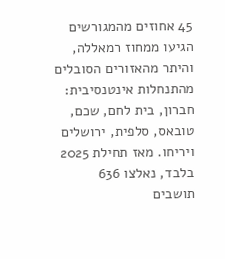45 אחוזים מהמגורשים הגיעו ממחוז רמאללה, והיתר מהאזורים הסובלים מהתנחלות אינטנסיבית: חברון, בית לחם, שכם, טובאס, סלפית, ירושלים ויריחו. מאז תחילת 2025 בלבד, נאלצו 636 תושבים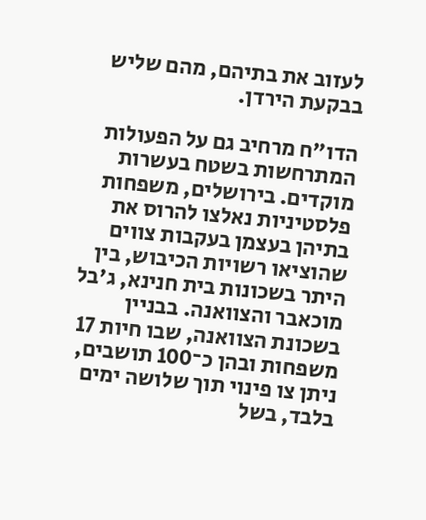לעזוב את בתיהם, מהם שליש בבקעת הירדן.

הדו"ח מרחיב גם על הפעולות המתרחשות בשטח בעשרות מוקדים. בירושלים, משפחות פלסטיניות נאלצו להרוס את בתיהן בעצמן בעקבות צווים שהוציאו רשויות הכיבוש, בין היתר בשכונות בית חנינא, ג'בל מוכאבר והצוואנה. בבניין בשכונת הצוואנה, שבו חיות 17 משפחות ובהן כ־100 תושבים, ניתן צו פינוי תוך שלושה ימים בלבד, בשל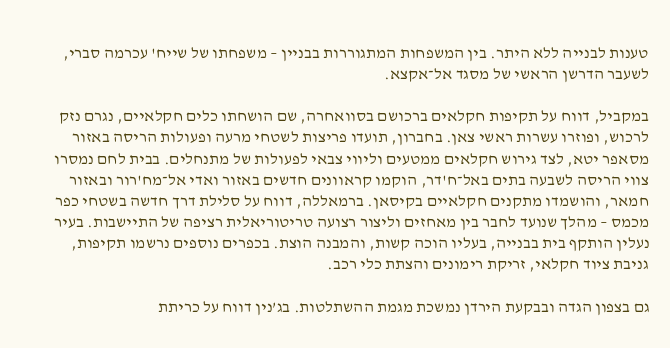טענות לבנייה ללא היתר. בין המשפחות המתגוררות בבניין – משפחתו של שייח' עכרמה סברי, לשעבר הדרשן הראשי של מסגד אל־אקצא.

במקביל, דווח על תקיפות חקלאים ברכושם בסוואחרה, שם הושחתו כלים חקלאיים, נגרם נזק לרכוש, ופוזרו עשרות ראשי צאן. בחברון, תועדו פריצות לשטחי מרעה ופעולות הריסה באזור מסאפר יטא, לצד גירוש חקלאים ממטעים וליווי צבאי לפעולות של מתנחלים. בבית לחם נמסרו צווי הריסה לשבעה בתים באל־ח'דר, הוקמו קראוונים חדשים באזור ואדי אל־מח'רור ובאזור חמאר, והושמדו מתקנים חקלאיים בקיסאן. ברמאללה, דווח על סלילת דרך חדשה בשטחי כפר מכמס – מהלך שנועד לחבר בין מאחזים וליצור רצועה טריטוריאלית רציפה של התיישבות. בעיר נעלין הותקף בית בבנייה, בעליו הוכה קשות, והמבנה הוצת. בכפרים נוספים נרשמו תקיפות, גניבת ציוד חקלאי, זריקת רימונים והצתת כלי רכב.

גם בצפון הגדה ובבקעת הירדן נמשכת מגמת ההשתלטות. בג’נין דווח על כריתת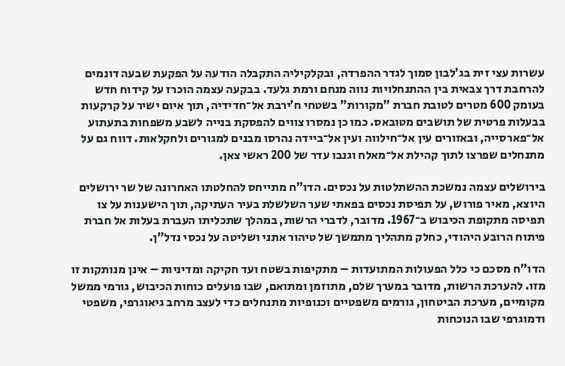עשרות עצי זית בג’לבון סמוך לגדר ההפרדה, ובקלקיליה התקבלה הודעה על הפקעת שבעה דונמים להרחבת דרך צבאית בין ההתנחלויות נווה מנחם ורמת גלעד. בבקעה עצמה הוכרז על קידוח חדש בעומק 600 מטרים לטובת חברת "מקורות" בשטחי ח’ירבת אל־חדידיה, תוך איום ישיר על קרקעות בבעלות פרטית של תושבים מטובאס. כמו כן נמסרו צווים להפסקת בנייה לשבע משפחות בתעתוע אל־פארסייה, ובאזורים עין אל־חילווה ועין אל־ביידה נהרסו מבנים למגורים ולחקלאות. דווח גם על מתנחלים שפרצו לתוך קהילת אל־מאלח וגנבו עדר של 200 ראשי צאן.

בירושלים עצמה נמשכת ההשתלטות על נכסים. הדו"ח מתייחס להחלטתו האחרונה של שר ירושלים היוצא, מאיר פורוש, על תפיסת נכסים בפאתי שער השלשלת בעיר העתיקה, תוך הישענות על צו תפיסה מתקופת הכיבוש ב־1967. מדובר, לדברי הרשות, במהלך שתכליתו העברת בעלות אל חברת פיתוח הרובע היהודי, כחלק מתהליך מתמשך של טיהור אתני ושליטה על נכסי נדל"ן.

הדו"ח מסכם כי כלל הפעולות המתועדות – מתקיפות בשטח ועד חקיקה ומדיניות – אינן מנותקות זו מזו. להערכת הרשות, מדובר במערך שלם, מתוזמן ומתואם, שבו פועלים כוחות הכיבוש, גורמי ממשל מקומיים, מערכת הביטחון, גורמים משפטיים וכנופיות מתנחלים כדי לעצב מרחב גיאוגרפי, משפטי ודמוגרפי שבו הנוכחות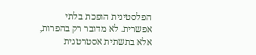הפלסטינית הופכת בלתי אפשרית. לא מדובר רק בהפרות, אלא בתשתית אסטרטגית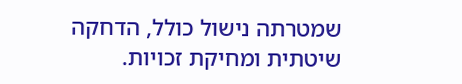שמטרתה נישול כולל, הדחקה שיטתית ומחיקת זכויות.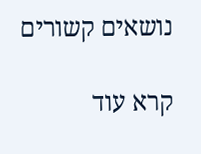נושאים קשורים

קרא עוד